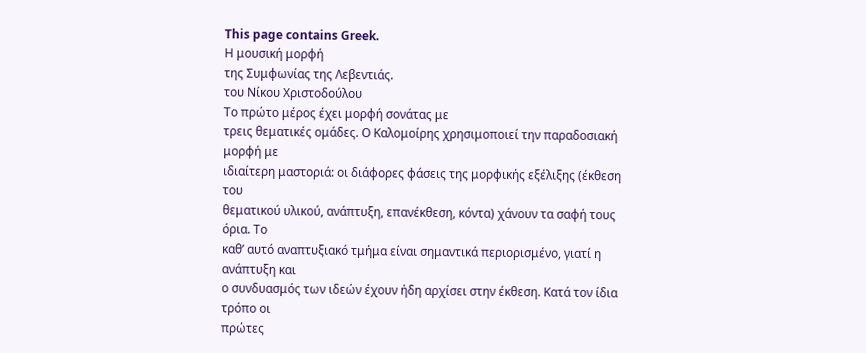This page contains Greek.
Η μουσική μορφή
της Συμφωνίας της Λεβεντιάς.
του Νίκου Χριστοδούλου
Το πρώτο μέρος έχει μορφή σονάτας με
τρεις θεματικές ομάδες. Ο Καλομοίρης χρησιμοποιεί την παραδοσιακή μορφή με
ιδιαίτερη μαστοριά: οι διάφορες φάσεις της μορφικής εξέλιξης (έκθεση του
θεματικού υλικού, ανάπτυξη, επανέκθεση, κόντα) χάνουν τα σαφή τους όρια. Το
καθ’ αυτό αναπτυξιακό τμήμα είναι σημαντικά περιορισμένο, γιατί η ανάπτυξη και
ο συνδυασμός των ιδεών έχουν ήδη αρχίσει στην έκθεση. Κατά τον ίδια τρόπο οι
πρώτες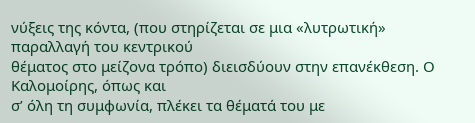νύξεις της κόντα, (που στηρίζεται σε μια «λυτρωτική» παραλλαγή του κεντρικού
θέματος στο μείζονα τρόπο) διεισδύουν στην επανέκθεση. Ο Καλομοίρης, όπως και
σ’ όλη τη συμφωνία, πλέκει τα θέματά του με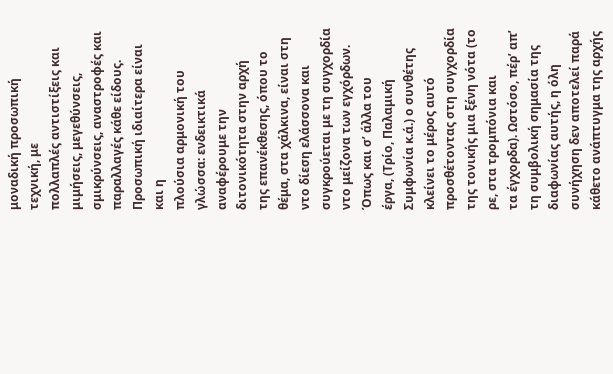μοναδική προσωπική τεχνική, με
πολλαπλές αντιστίξεις και μιμήσεις, μεγεθύνσεις, σμικρύνσεις, αναστροφές και
παραλλαγές κάθε είδους.
Προσωπική ιδιαίτερα είναι και η
πλούσια αρμονική του γλώσσα: ενδεικτικά αναφέρουμε την διτονικότητα στην αρχή
της επανέκθεσης, όπου το θέμα, στα χάλκινα, είναι στη ντο δίεση ελάσσονα και
συγκρούεται με τη συγχορδία ντο μείζονα των εγχόρδων. Όπως και σ’ άλλα του
έργα, (Τρίο, Παλαμική Συμφωνία κ.ά.) ο συνθέτης κλείνει το μέρος αυτό
προσθέτοντας στη συγχορδία της τονικής μια ξένη νότα (το ρε, στα τρομπόνια και
τα έγχορδα). Ωστόσο, πέρ’ απ’ τη συμβολική σημασία της διαφωνίας αυτής, η όλη
συνήχηση δεν αποτελεί παρά κάθετο ανάπτυγμα της αρχής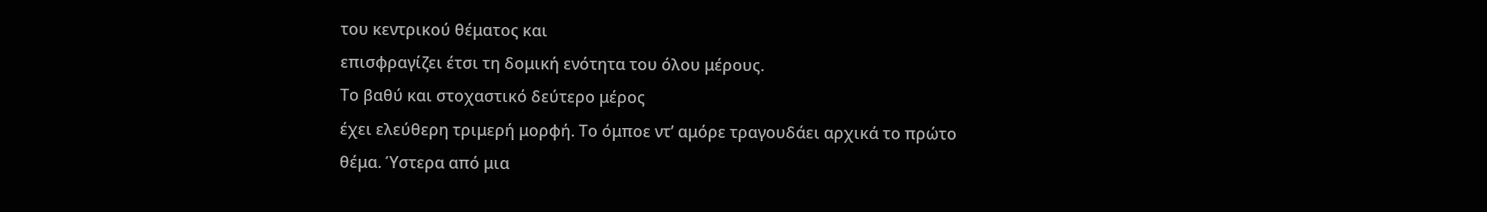του κεντρικού θέματος και
επισφραγίζει έτσι τη δομική ενότητα του όλου μέρους.
Το βαθύ και στοχαστικό δεύτερο μέρος
έχει ελεύθερη τριμερή μορφή. Το όμποε ντ’ αμόρε τραγουδάει αρχικά το πρώτο
θέμα. Ύστερα από μια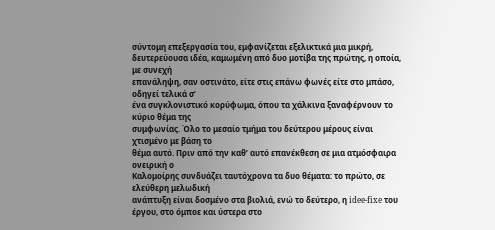σύντομη επεξεργασία του, εμφανίζεται εξελικτικά μια μικρή,
δευτερεύουσα ιδέα, καμωμένη από δυο μοτίβα της πρώτης, η οποία, με συνεχή
επανάληψη, σαν οστινάτο, είτε στις επάνω φωνές είτε στο μπάσο, οδηγεί τελικά σ’
ένα συγκλονιστικό κορύφωμα, όπου τα χάλκινα ξαναφέρνουν το κύριο θέμα της
συμφωνίας. Όλο το μεσαίο τμήμα του δεύτερου μέρους είναι χτισμένο με βάση το
θέμα αυτό. Πριν από την καθ’ αυτό επανέκθεση σε μια ατμόσφαιρα ονειρική ο
Καλομοίρης συνδυάζει ταυτόχρονα τα δυο θέματα: το πρώτο, σε ελεύθερη μελωδική
ανάπτυξη είναι δοσμένο στα βιολιά, ενώ το δεύτερο, η idee-fixe του έργου, στο όμποε και ύστερα στο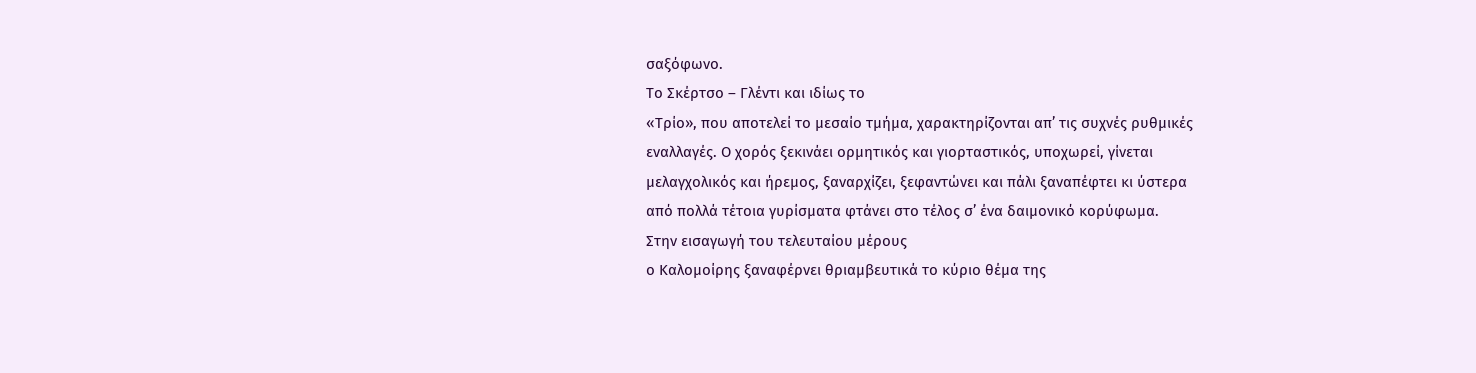σαξόφωνο.
Το Σκέρτσο – Γλέντι και ιδίως το
«Τρίο», που αποτελεί το μεσαίο τμήμα, χαρακτηρίζονται απ’ τις συχνές ρυθμικές
εναλλαγές. Ο χορός ξεκινάει ορμητικός και γιορταστικός, υποχωρεί, γίνεται
μελαγχολικός και ήρεμος, ξαναρχίζει, ξεφαντώνει και πάλι ξαναπέφτει κι ύστερα
από πολλά τέτοια γυρίσματα φτάνει στο τέλος σ’ ένα δαιμονικό κορύφωμα.
Στην εισαγωγή του τελευταίου μέρους
ο Καλομοίρης ξαναφέρνει θριαμβευτικά το κύριο θέμα της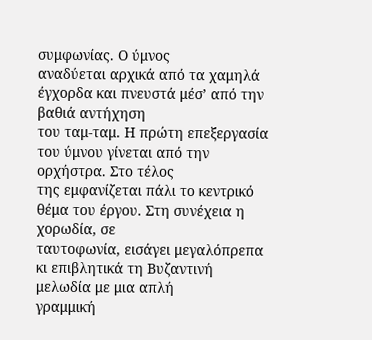συμφωνίας. Ο ύμνος
αναδύεται αρχικά από τα χαμηλά έγχορδα και πνευστά μέσ’ από την βαθιά αντήχηση
του ταμ-ταμ. Η πρώτη επεξεργασία του ύμνου γίνεται από την ορχήστρα. Στο τέλος
της εμφανίζεται πάλι το κεντρικό θέμα του έργου. Στη συνέχεια η χορωδία, σε
ταυτοφωνία, εισάγει μεγαλόπρεπα κι επιβλητικά τη Βυζαντινή μελωδία με μια απλή
γραμμική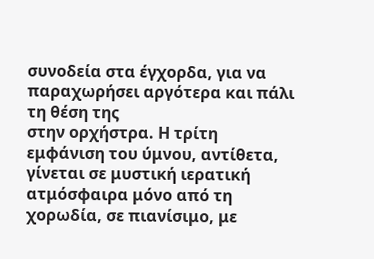συνοδεία στα έγχορδα, για να παραχωρήσει αργότερα και πάλι τη θέση της
στην ορχήστρα. Η τρίτη εμφάνιση του ύμνου, αντίθετα, γίνεται σε μυστική ιερατική
ατμόσφαιρα μόνο από τη χορωδία, σε πιανίσιμο, με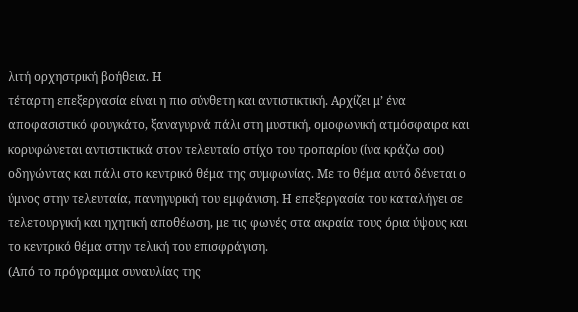λιτή ορχηστρική βοήθεια. Η
τέταρτη επεξεργασία είναι η πιο σύνθετη και αντιστικτική. Αρχίζει μ’ ένα
αποφασιστικό φουγκάτο, ξαναγυρνά πάλι στη μυστική, ομοφωνική ατμόσφαιρα και
κορυφώνεται αντιστικτικά στον τελευταίο στίχο του τροπαρίου (ίνα κράζω σοι)
οδηγώντας και πάλι στο κεντρικό θέμα της συμφωνίας. Με το θέμα αυτό δένεται ο
ύμνος στην τελευταία, πανηγυρική του εμφάνιση. Η επεξεργασία του καταλήγει σε
τελετουργική και ηχητική αποθέωση, με τις φωνές στα ακραία τους όρια ύψους και
το κεντρικό θέμα στην τελική του επισφράγιση.
(Από το πρόγραμμα συναυλίας της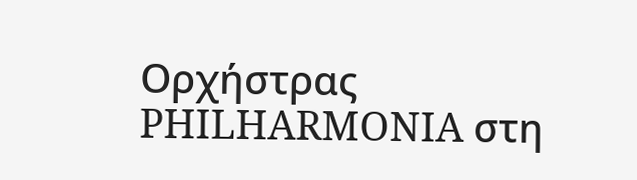Ορχήστρας PHILHARMONIA στη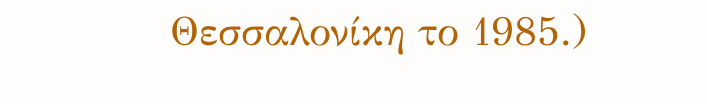Θεσσαλονίκη το 1985.)